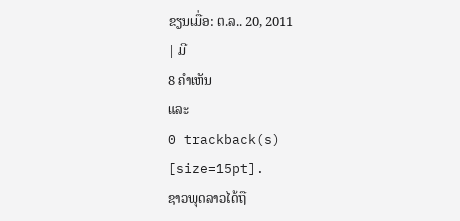ຂຽນເມື່ອ: ຕ.ລ.. 20, 2011
| ມີ
8 ຄຳເຫັນ
ແລະ
0 trackback(s)
[size=15pt].
ຊາວພຸດລາວໄດ້ຖື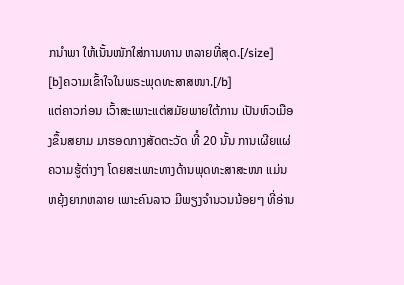ກນຳພາ ໃຫ້ເນັ້ນໜັກໃສ່ການທານ ຫລາຍທີ່ສຸດ.[/size]
[b]ຄວາມເຂົ້າໃຈໃນພຣະພຸດທະສາສໜາ.[/b]
ແຕ່ຄາວກ່ອນ ເວົ້າສະເພາະແຕ່ສມັຍພາຍໃຕ້ການ ເປັນຫົວເມືອງຂຶ້ນສຍາມ ມາຮອດກາງສັດຕະວັດ ທີໍ 20 ນັ້ນ ການເຜີຍແຜ່ຄວາມຮູ້ຕ່າງໆ ໂດຍສະເພາະທາງດ້ານພຸດທະສາສະໜາ ແມ່ນຫຍຸ້ງຍາກຫລາຍ ເພາະຄົນລາວ ມີພຽງຈຳນວນນ້ອຍໆ ທີ່ອ່ານ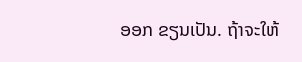ອອກ ຂຽນເປັນ. ຖ້າຈະໃຫ້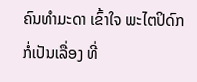ຄົນທຳມະດາ ເຂົ້າໃຈ ພະໄຕປິດົກ ກໍ່ເປັນເລື່ອງ ທີ່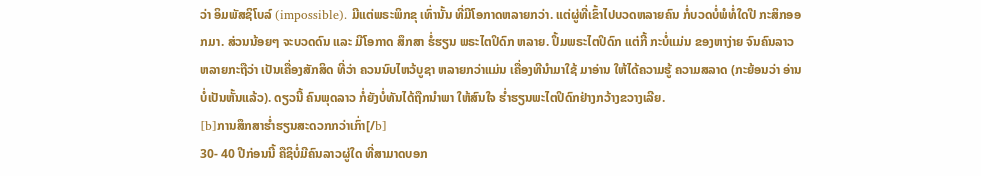ວ່າ ອິມພັສຊິໂບລ໌ (impossible). ມີແຕ່ພຣະພິກຂຸ ເທົ່ານັ້ນ ທີ່ມີໂອກາດຫລາຍກວ່າ. ແຕ່ຜູ່ທີ່ເຂົ້າໄປບວດຫລາຍຄົນ ກໍ່ບວດບໍ່ພໍທໍ່ໃດປີ ກະສິກອອກມາ. ສ່ວນນ້ອຍໆ ຈະບວດດົນ ແລະ ມີໂອກາດ ສຶກສາ ຮໍ່ຮຽນ ພຣະໄຕປິດົກ ຫລາຍ. ປຶ້ມພຣະໄຕປິດົກ ແຕ່ກີ້ ກະບໍ່ແມ່ນ ຂອງຫາງ່າຍ ຈົນຄົນລາວ ຫລາຍກະຖືວ່າ ເປັນເຄື່ອງສັກສິດ ທີ່ວ່າ ຄວນນົບໄຫວ້ບູຊາ ຫລາຍກວ່າແມ່ນ ເຄື່ອງທີນຳມາໃຊ້ ມາອ່ານ ໃຫ້ໄດ້ຄວາມຮູ້ ຄວາມສລາດ (ກະຍ້ອນວ່າ ອ່ານບໍ່ເປັນຫັ້ນແລ້ວ). ດຽວນີ້ ຄົນພຸດລາວ ກໍ່ຍັງບໍ່ທັນໄດ້ຖືກນຳພາ ໃຫ້ສົນໃຈ ຮ່ຳຮຽນພະໄຕປິດົກຢ່າງກວ້າງຂວາງເລີຍ.
[b]ການສຶກສາຮໍ່າຮຽນສະດວກກວ່າເກົ່າ[/b]
30- 40 ປີກ່ອນນີ້ ຄືຊິບໍ່ມີຄົນລາວຜູ່ໃດ ທີ່ສາມາດບອກ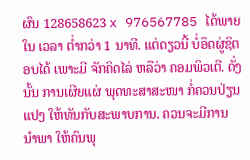ຜົນ 128658623 x 976567785 ໄດ້ພາຍໃນ ເວລາ ຕໍ່າກວ່າ 1 ນາທີ. ແຕ່ດຽວນີ້ ບໍ່ອຶດຜູ່ຊິຕອບໄດ້ ເພາະມີ ຈັກຄິດໄລ່ ຫລືວ່າ ຄອມພິວເຕີ. ດັ່ງນັ້ນ ການເຜີຍແຜ່ ພຸດທະສາສະໜາ ກໍ່ຄວນປ່ຽນແປງ ໃຫ້ທັນກັບສະພາບການ. ຄວນຈະມີການ ນຳພາ ໃຫ້ຄົນພຸ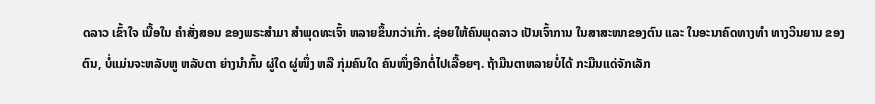ດລາວ ເຂົ້າໃຈ ເນື້ອໃນ ຄຳສັ່ງສອນ ຂອງພຣະສຳມາ ສຳພຸດທະເຈົ້າ ຫລາຍຂຶ້ນກວ່າເກົ່າ. ຊ່ອຍໃຫ້ຄົນພຸດລາວ ເປັນເຈົ້າການ ໃນສາສະໜາຂອງຕົນ ແລະ ໃນອະນາຄົດທາງທຳ ທາງວິນຍານ ຂອງຕົນ, ບໍ່ແມ່ນຈະຫລັບຫູ ຫລັບຕາ ຍ່າງນຳກົ້ນ ຜູ່ໃດ ຜູ່ໜຶ່ງ ຫລື ກຸ່ມຄົນໃດ ຄົນໜຶ່ງອີກຕໍ່ໄປເລື້ອຍໆ. ຖ້າມືນຕາຫລາຍບໍ່ໄດ້ ກະມືນແດ່ຈັກເລັກ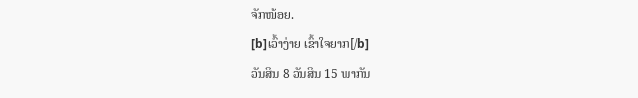ຈັກໜ້ອຍ.
[b]ເວົ້າງ່າຍ ເຂົ້າໃຈຍາກ[/b]
ວັນສິນ 8 ວັນສິນ 15 ພາກັນ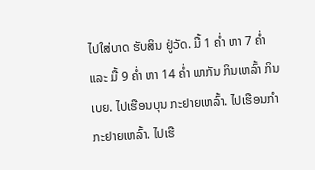ໄປໃສ່ບາດ ຮັບສິນ ຢູ່ວັດ. ມື້ 1 ຄໍ່າ ຫາ 7 ຄໍ່າ ແລະ ມື້ 9 ຄໍ່າ ຫາ 14 ຄໍ່າ ພາກັນ ກິນເຫລົ້າ ກິນເບຍ. ໄປເຮືອນບຸນ ກະຢາຍເຫລົ້າ. ໄປເຮືອນກຳ ກະຢາຍເຫລົ້າ. ໄປເຮື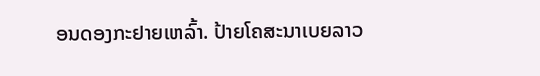ອນດອງກະຢາຍເຫລົ້າ. ປ້າຍໂຄສະນາເບຍລາວ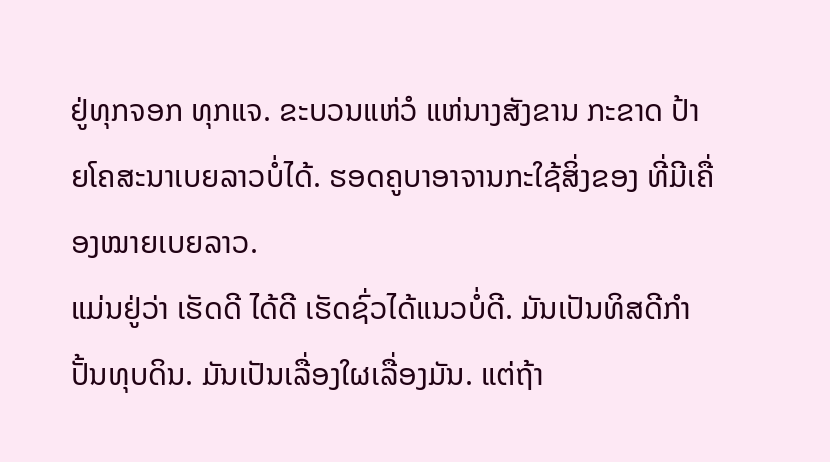ຢູ່ທຸກຈອກ ທຸກແຈ. ຂະບວນແຫ່ວໍ ແຫ່ນາງສັງຂານ ກະຂາດ ປ້າຍໂຄສະນາເບຍລາວບໍ່ໄດ້. ຮອດຄູບາອາຈານກະໃຊ້ສິ່ງຂອງ ທີ່ມີເຄື່ອງໝາຍເບຍລາວ.
ແມ່ນຢູ່ວ່າ ເຮັດດີ ໄດ້ດີ ເຮັດຊົ່ວໄດ້ແນວບໍ່ດີ. ມັນເປັນທິສດີກຳປັ້ນທຸບດິນ. ມັນເປັນເລື່ອງໃຜເລື່ອງມັນ. ແຕ່ຖ້າ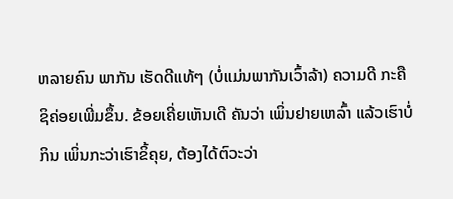ຫລາຍຄົນ ພາກັນ ເຮັດດີແທ້ໆ (ບໍ່ແມ່ນພາກັນເວົ້າລ້າ) ຄວາມດີ ກະຄືຊິຄ່ອຍເພີ່ມຂຶ້ນ. ຂ້ອຍເຄີ່ຍເຫັນເດີ ຄັນວ່າ ເພິ່ນຢາຍເຫລົ້າ ແລ້ວເຮົາບໍ່ກິນ ເພິ່ນກະວ່າເຮົາຂິ້ຄຸຍ, ຕ້ອງໄດ້ຕົວະວ່າ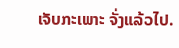ເຈັບກະເພາະ ຈັ່ງແລ້ວໄປ.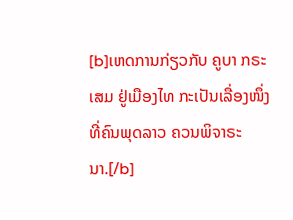[b]ເຫດການກ່ຽວກັບ ຄູບາ ກຣະເສມ ຢູ່ເມືອງໄທ ກະເປັນເລື່ອງໜຶ່ງ ທີ່ຄົນພຸດລາວ ຄວນພິຈາຣະນາ.[/b]